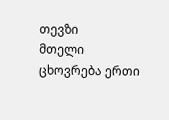თევზი
მთელი ცხოვრება ერთი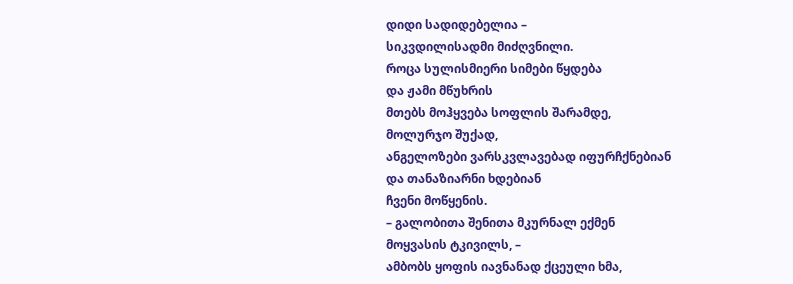დიდი სადიდებელია –
სიკვდილისადმი მიძღვნილი.
როცა სულისმიერი სიმები წყდება
და ჟამი მწუხრის
მთებს მოჰყვება სოფლის შარამდე,
მოლურჯო შუქად,
ანგელოზები ვარსკვლავებად იფურჩქნებიან
და თანაზიარნი ხდებიან
ჩვენი მოწყენის.
– გალობითა შენითა მკურნალ ექმენ
მოყვასის ტკივილს, –
ამბობს ყოფის იავნანად ქცეული ხმა,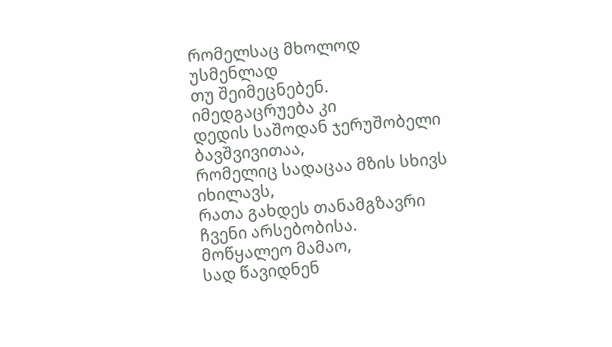რომელსაც მხოლოდ უსმენლად
თუ შეიმეცნებენ.
იმედგაცრუება კი
დედის საშოდან ჯერუშობელი
ბავშვივითაა,
რომელიც სადაცაა მზის სხივს
იხილავს,
რათა გახდეს თანამგზავრი
ჩვენი არსებობისა.
მოწყალეო მამაო,
სად წავიდნენ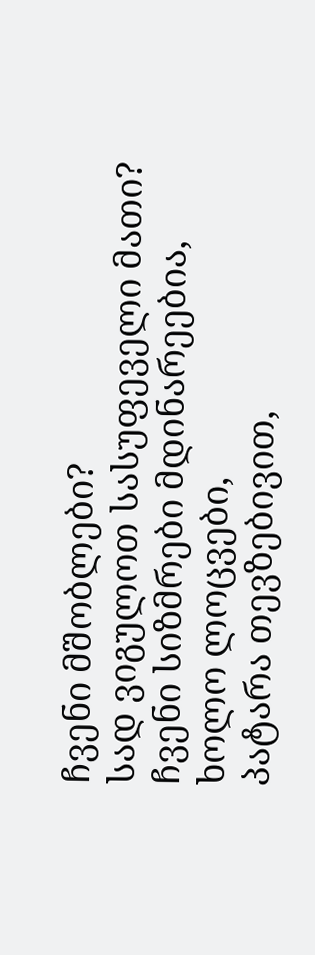ჩვენი მშობლები?
სად ვიგულოთ სასუფეველი მათი?
ჩვენი სიზმრები მდინარეებია,
ხოლო ლოცვები,
პატარა თევზებივით,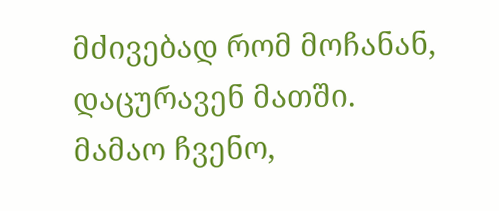მძივებად რომ მოჩანან,
დაცურავენ მათში.
მამაო ჩვენო,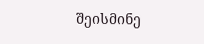შეისმინე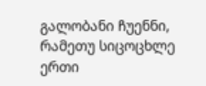გალობანი ჩუენნი,
რამეთუ სიცოცხლე ერთი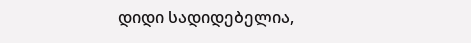დიდი სადიდებელია,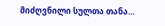მიძღვნილი სულთა თანა…